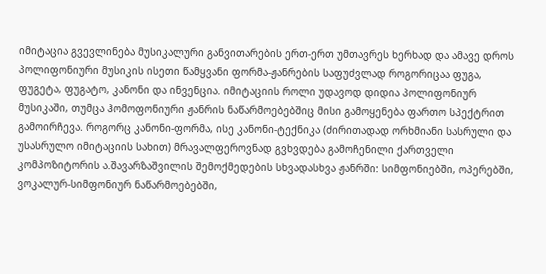იმიტაცია გვევლინება მუსიკალური განვითარების ერთ-ერთ უმთავრეს ხერხად და ამავე დროს პოლიფონიური მუსიკის ისეთი წამყვანი ფორმა-ჟანრების საფუძვლად როგორიცაა ფუგა, ფუგეტა, ფუგატო, კანონი და ინვენცია. იმიტაციის როლი უდავოდ დიდია პოლიფონიურ მუსიკაში, თუმცა ჰომოფონიური ჟანრის ნაწარმოებებშიც მისი გამოყენება ფართო სპექტრით გამოირჩევა. როგორც კანონი-ფორმა, ისე კანონი-ტექნიკა (ძირითადად ორხმიანი სასრული და უსასრულო იმიტაციის სახით) მრავალფეროვნად გვხვდება გამოჩენილი ქართველი კომპოზიტორის ა.შავარზაშვილის შემოქმედების სხვადასხვა ჟანრში: სიმფონიებში, ოპერებში, ვოკალურ-სიმფონიურ ნაწარმოებებში,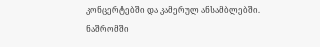კონცერტებში და კამერულ ანსამბლებში.
ნაშრომში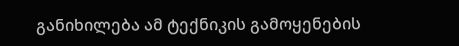განიხილება ამ ტექნიკის გამოყენების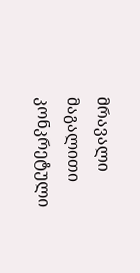მრავალი მაგალითი კონკრეტული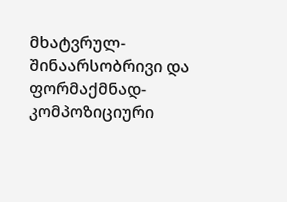მხატვრულ-შინაარსობრივი და ფორმაქმნად-კომპოზიციური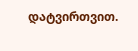დატვირთვით.